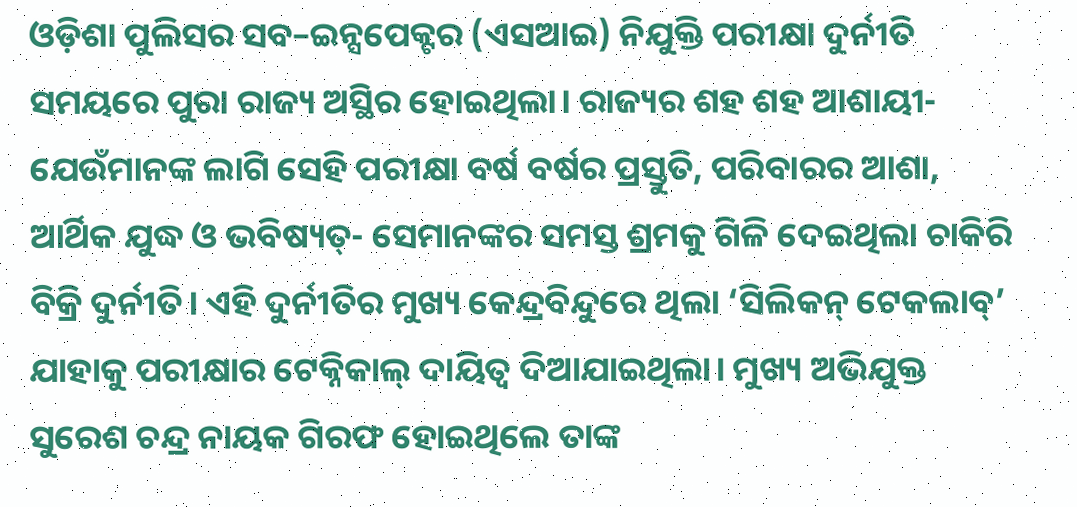ଓଡ଼ିଶା ପୁଲିସର ସବ–ଇନ୍ସପେକ୍ଟର (ଏସଆଇ) ନିଯୁକ୍ତି ପରୀକ୍ଷା ଦୁର୍ନୀତି ସମୟରେ ପୁରା ରାଜ୍ୟ ଅସ୍ଥିର ହୋଇଥିଲା। ରାଜ୍ୟର ଶହ ଶହ ଆଶାୟୀ- ଯେଉଁମାନଙ୍କ ଲାଗି ସେହି ପରୀକ୍ଷା ବର୍ଷ ବର୍ଷର ପ୍ରସ୍ତୁତି, ପରିବାରର ଆଶା, ଆର୍ଥିକ ଯୁଦ୍ଧ ଓ ଭବିଷ୍ୟତ୍- ସେମାନଙ୍କର ସମସ୍ତ ଶ୍ରମକୁ ଗିଳି ଦେଇଥିଲା ଚାକିରି ବିକ୍ରି ଦୁର୍ନୀତି। ଏହି ଦୁର୍ନୀତିର ମୁଖ୍ୟ କେନ୍ଦ୍ରବିନ୍ଦୁରେ ଥିଲା ‘ସିଲିକନ୍ ଟେକଲାବ୍’ ଯାହାକୁ ପରୀକ୍ଷାର ଟେକ୍ନିକାଲ୍ ଦାୟିତ୍ୱ ଦିଆଯାଇଥିଲା। ମୁଖ୍ୟ ଅଭିଯୁକ୍ତ ସୁରେଶ ଚନ୍ଦ୍ର ନାୟକ ଗିରଫ ହୋଇଥିଲେ ତାଙ୍କ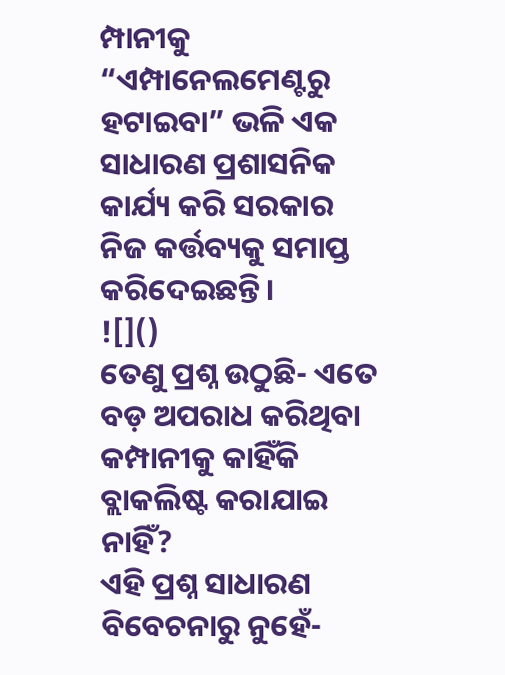ମ୍ପାନୀକୁ “ଏମ୍ପାନେଲମେଣ୍ଟରୁ ହଟାଇବା” ଭଳି ଏକ ସାଧାରଣ ପ୍ରଶାସନିକ କାର୍ଯ୍ୟ କରି ସରକାର ନିଜ କର୍ତ୍ତବ୍ୟକୁ ସମାପ୍ତ କରିଦେଇଛନ୍ତି।
![]()
ତେଣୁ ପ୍ରଶ୍ନ ଉଠୁଛି- ଏତେ ବଡ଼ ଅପରାଧ କରିଥିବା କମ୍ପାନୀକୁ କାହିଁକି ବ୍ଲାକଲିଷ୍ଟ କରାଯାଇ ନାହିଁ?
ଏହି ପ୍ରଶ୍ନ ସାଧାରଣ ବିବେଚନାରୁ ନୁହେଁ-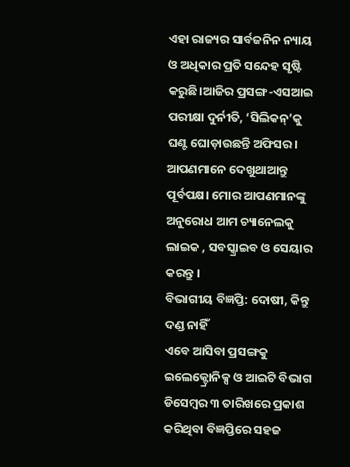ଏହା ରାଜ୍ୟର ସାର୍ବଜନିନ ନ୍ୟାୟ ଓ ଅଧିକାର ପ୍ରତି ସନ୍ଦେହ ସୃଷ୍ଟି କରୁଛି।ଆଜିର ପ୍ରସଙ୍ଗ-ଏସଆଇ ପରୀକ୍ଷା ଦୁର୍ନୀତି, ‘ସିଲିକନ୍’କୁ ଘଣ୍ଟ ଘୋଡ଼ାଉଛନ୍ତି ଅଫିସର। ଆପଣମାନେ ଦେଖୁଥାଆନ୍ତୁ ପୂର୍ବପକ୍ଷ। ମୋର ଆପଣମାନଙ୍କୁ ଅନୁରୋଧ ଆମ ଚ୍ୟାନେଲକୁ ଲାଇକ , ସବସ୍କ୍ରାଇବ ଓ ସେୟାର କରନ୍ତୁ ।
ବିଭାଗୀୟ ବିଜ୍ଞପ୍ତି: ଦୋଷୀ, କିନ୍ତୁ ଦଣ୍ଡ ନାହିଁ
ଏବେ ଆସିବା ପ୍ରସଙ୍ଗକୁ ଇଲେକ୍ଟ୍ରୋନିକ୍ସ ଓ ଆଇଟି ବିଭାଗ ଡିସେମ୍ବର ୩ ତାରିଖରେ ପ୍ରକାଶ କରିଥିବା ବିଜ୍ଞପ୍ତିରେ ସହଜ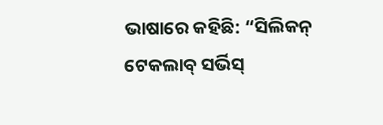ଭାଷାରେ କହିଛି: “ସିଲିକନ୍ ଟେକଲାବ୍ ସର୍ଭିସ୍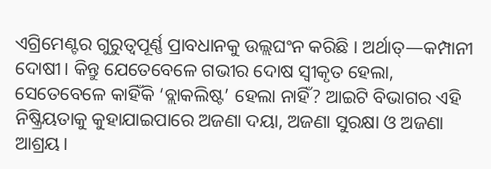ଏଗ୍ରିମେଣ୍ଟର ଗୁରୁତ୍ୱପୂର୍ଣ୍ଣ ପ୍ରାବଧାନକୁ ଉଲ୍ଲଘଂନ କରିଛି । ଅର୍ଥାତ୍—କମ୍ପାନୀ ଦୋଷୀ। କିନ୍ତୁ ଯେତେବେଳେ ଗଭୀର ଦୋଷ ସ୍ୱୀକୃତ ହେଲା, ସେତେବେଳେ କାହିଁକି ‘ବ୍ଲାକଲିଷ୍ଟ’ ହେଲା ନାହିଁ? ଆଇଟି ବିଭାଗର ଏହି ନିଷ୍କ୍ରିୟତାକୁ କୁହାଯାଇପାରେ ଅଜଣା ଦୟା, ଅଜଣା ସୁରକ୍ଷା ଓ ଅଜଣା ଆଶ୍ରୟ।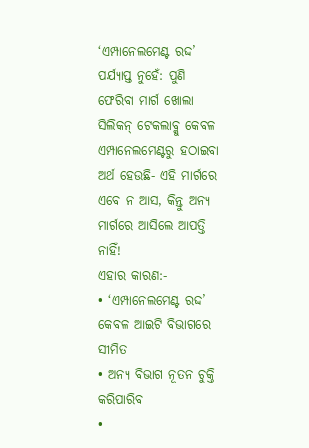‘ଏମ୍ପାନେଲମେଣ୍ଟ ରଦ୍ଦ’ ପର୍ଯ୍ୟାପ୍ତ ନୁହେଁ: ପୁଣି ଫେରିବା ମାର୍ଗ ଖୋଲା
ସିଲିକନ୍ ଟେକଲାବ୍କୁ କେବଳ ଏମ୍ପାନେଲମେଣ୍ଟରୁ ହଠାଇବା ଅର୍ଥ ହେଉଛି- ଏହି ମାର୍ଗରେ ଏବେ ନ ଆସ, କିନ୍ତୁ ଅନ୍ୟ ମାର୍ଗରେ ଆସିଲେ ଆପତ୍ତି ନାହିଁ!
ଏହାର କାରଣ:-
• ‘ଏମ୍ପାନେଲମେଣ୍ଟ ରଦ୍ଦ’ କେବଳ ଆଇଟି ବିଭାଗରେ ସୀମିତ
• ଅନ୍ୟ ବିଭାଗ ନୂତନ ଚୁକ୍ତି କରିପାରିବ
•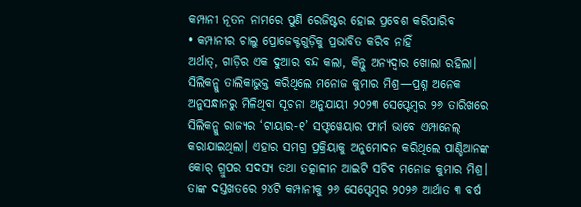କମ୍ପାନୀ ନୂତନ ନାମରେ ପୁଣି ରେଜିଷ୍ଟର ହୋଇ ପ୍ରବେଶ କରିପାରିବ
• କମ୍ପାନୀର ଚାଲୁ ପ୍ରୋଜେକ୍ଟଗୁଡ଼ିକୁ ପ୍ରଭାବିତ କରିବ ନାହିଁ
ଅର୍ଥାତ୍, ଗାଡ଼ିର ଏକ ଦୁଆର ବନ୍ଦ କଲା, କିନ୍ତୁ ଅନ୍ୟଦ୍ୱାର ଖୋଲା ରହିଲା।
ସିଲିକନ୍କୁ ତାଲିକାଭୁକ୍ତ କରିଥିଲେ ମନୋଜ କୁମାର ମିଶ୍ର—ପ୍ରଶ୍ନ ଅନେକ
ଅନୁସନ୍ଧାନରୁ ମିଳିଥିବା ସୂଚନା ଅନୁଯାୟୀ ୨୦୨୩ ସେପ୍ଟେମ୍ବର ୨୬ ତାରିଖରେ ସିଲିକନ୍କୁ ରାଜ୍ୟର ‘ଟାୟାର-୧’ ସଫ୍ଟୱେୟାର ଫାର୍ମ ଭାବେ ଏମ୍ପାନେଲ୍ କରାଯାଇଥିଲା। ଏହାର ସମଗ୍ର ପ୍ରକ୍ରିୟାକୁ ଅନୁମୋଦନ କରିଥିଲେ ପାଣ୍ଡିଆନଙ୍କ କୋର୍ ଗ୍ରୁପର ସଦସ୍ୟ ତଥା ତତ୍କାଳୀନ ଆଇଟି ସଚିବ ମନୋଜ କୁମାର ମିଶ୍ର। ତାଙ୍କ ଦସ୍ତଖତରେ ୨୪ଟି କମ୍ପାନୀକୁ ୨୬ ସେପ୍ଟେମ୍ବର ୨୦୨୬ ଆର୍ଥାତ ୩ ବର୍ଷ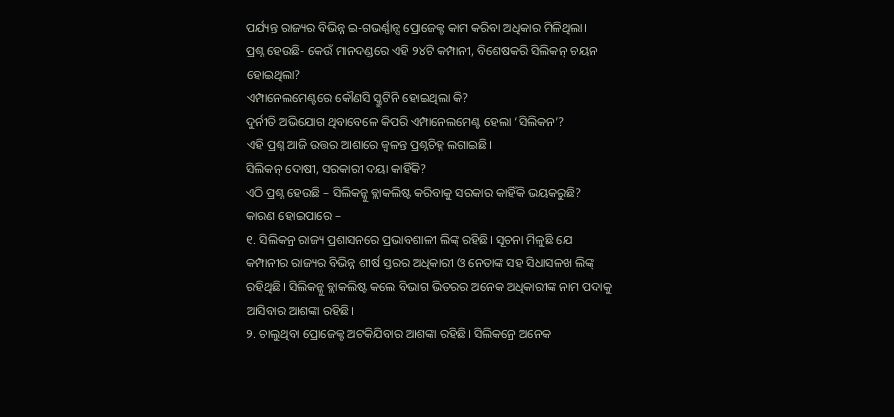ପର୍ଯ୍ୟନ୍ତ ରାଜ୍ୟର ବିଭିନ୍ନ ଇ-ଗଭର୍ଣ୍ଣାନ୍ସ ପ୍ରୋଜେକ୍ଟ କାମ କରିବା ଅଧିକାର ମିଳିଥିଲା।
ପ୍ରଶ୍ନ ହେଉଛି- କେଉଁ ମାନଦଣ୍ଡରେ ଏହି ୨୪ଟି କମ୍ପାନୀ, ବିଶେଷକରି ସିଲିକନ୍ ଚୟନ ହୋଇଥିଲା?
ଏମ୍ପାନେଲମେଣ୍ଟରେ କୌଣସି ସ୍କ୍ରୁଟିନି ହୋଇଥିଲା କି?
ଦୁର୍ନୀତି ଅଭିଯୋଗ ଥିବାବେଳେ କିପରି ଏମ୍ପାନେଲମେଣ୍ଟ ହେଲା ‘ସିଲିକନ’?
ଏହି ପ୍ରଶ୍ନ ଆଜି ଉତ୍ତର ଆଶାରେ ଜ୍ୱଳନ୍ତ ପ୍ରଶ୍ନଚିହ୍ନ ଲଗାଇଛି।
ସିଲିକନ୍ ଦୋଷୀ, ସରକାରୀ ଦୟା କାହିଁକି?
ଏଠି ପ୍ରଶ୍ନ ହେଉଛି – ସିଲିକନ୍କୁ ବ୍ଲାକଲିଷ୍ଟ କରିବାକୁ ସରକାର କାହିଁକି ଭୟକରୁଛି?
କାରଣ ହୋଇପାରେ –
୧. ସିଲିକନ୍ର ରାଜ୍ୟ ପ୍ରଶାସନରେ ପ୍ରଭାବଶାଳୀ ଲିଙ୍କ୍ ରହିଛି। ସୂଚନା ମିଳୁଛି ଯେ କମ୍ପାନୀର ରାଜ୍ୟର ବିଭିନ୍ନ ଶୀର୍ଷ ସ୍ତରର ଅଧିକାରୀ ଓ ନେତାଙ୍କ ସହ ସିଧାସଳଖ ଲିଙ୍କ୍ ରହିଥିଛି। ସିଲିକନ୍କୁ ବ୍ଲାକଲିଷ୍ଟ କଲେ ବିଭାଗ ଭିତରର ଅନେକ ଅଧିକାରୀଙ୍କ ନାମ ପଦାକୁ ଆସିବାର ଆଶଙ୍କା ରହିଛି।
୨. ଚାଲୁଥିବା ପ୍ରୋଜେକ୍ଟ ଅଟକିଯିବାର ଆଶଙ୍କା ରହିଛି। ସିଲିକନ୍ରେ ଅନେକ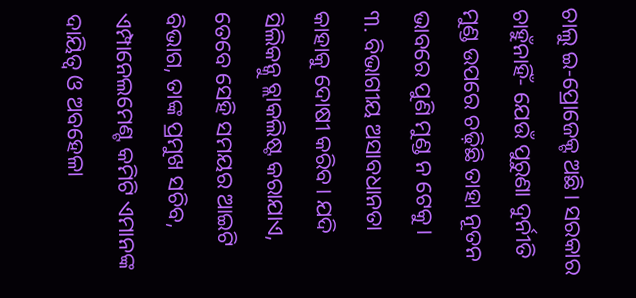ଚାଲୁ ଇ-ପ୍ରୋଜେକ୍ଟ ଅଛି। ସରକାର ଚାହୁଁନାହିଁ- ଯେଉଁ ପୁରୁଣା ଦୁର୍ନୀତି ମୁଣ୍ଡ ଉପରେ ଚଢ଼ିଛି ତାହା ନୂତନ ଭାବରେ ପୁଣି ମୁଣ୍ଡ ନ ଟେକୁ।
୩. ବିଭାଗୀୟ ଅସାବଧାନତା କାହାକୁ ଦୋଷୀ କରିବ। ଯଦି ସିଲିକନ୍କୁ ବ୍ଲାକଲିଷ୍ଟ କରାଯାଏ, ତେବେ ସେହି ସମୟର ଆଇଟି ବିଭାଗ, ତାଙ୍କ ପ୍ରମୁଖ ସଚିବ, ଏମ୍ପାନେଲମେଣ୍ଟ କମିଟି ଏମାନଙ୍କ ଦାୟିତ୍ୱ ଓ ଅବହେଳା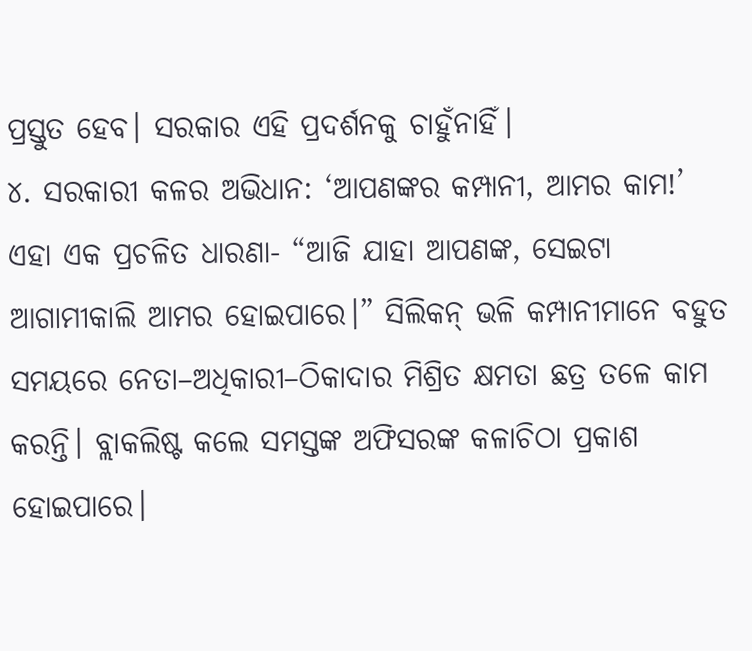ପ୍ରସ୍ତୁତ ହେବ। ସରକାର ଏହି ପ୍ରଦର୍ଶନକୁ ଚାହୁଁନାହିଁ।
୪. ସରକାରୀ କଳର ଅଭିଧାନ: ‘ଆପଣଙ୍କର କମ୍ପାନୀ, ଆମର କାମ!’ ଏହା ଏକ ପ୍ରଚଳିତ ଧାରଣା- “ଆଜି ଯାହା ଆପଣଙ୍କ, ସେଇଟା ଆଗାମୀକାଲି ଆମର ହୋଇପାରେ।” ସିଲିକନ୍ ଭଳି କମ୍ପାନୀମାନେ ବହୁତ ସମୟରେ ନେତା–ଅଧିକାରୀ–ଠିକାଦାର ମିଶ୍ରିତ କ୍ଷମତା ଛତ୍ର ତଳେ କାମ କରନ୍ତି। ବ୍ଲାକଲିଷ୍ଟ କଲେ ସମସ୍ତଙ୍କ ଅଫିସରଙ୍କ କଳାଚିଠା ପ୍ରକାଶ ହୋଇପାରେ।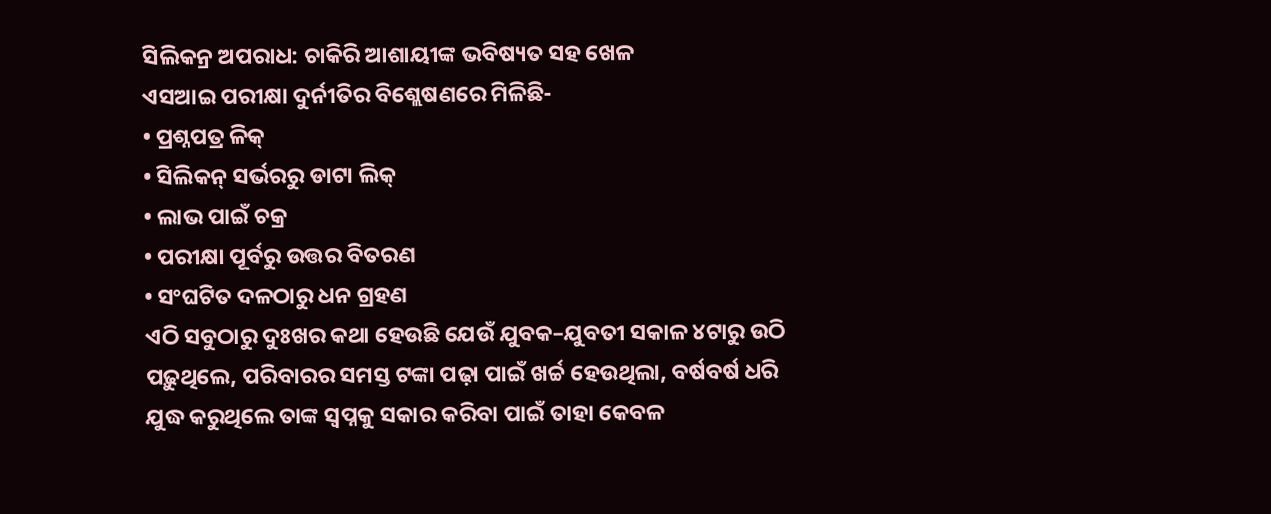ସିଲିକନ୍ର ଅପରାଧ: ଚାକିରି ଆଶାୟୀଙ୍କ ଭବିଷ୍ୟତ ସହ ଖେଳ
ଏସଆଇ ପରୀକ୍ଷା ଦୁର୍ନୀତିର ବିଶ୍ଲେଷଣରେ ମିଳିଛି-
• ପ୍ରଶ୍ନପତ୍ର ଳିକ୍
• ସିଲିକନ୍ ସର୍ଭରରୁ ଡାଟା ଲିକ୍
• ଲାଭ ପାଇଁ ଚକ୍ର
• ପରୀକ୍ଷା ପୂର୍ବରୁ ଉତ୍ତର ବିତରଣ
• ସଂଘଟିତ ଦଳଠାରୁ ଧନ ଗ୍ରହଣ
ଏଠି ସବୁଠାରୁ ଦୁଃଖର କଥା ହେଉଛି ଯେଉଁ ଯୁବକ–ଯୁବତୀ ସକାଳ ୪ଟାରୁ ଉଠି ପଢ଼ୁଥିଲେ, ପରିବାରର ସମସ୍ତ ଟଙ୍କା ପଢ଼ା ପାଇଁ ଖର୍ଚ୍ଚ ହେଉଥିଲା, ବର୍ଷବର୍ଷ ଧରି ଯୁଦ୍ଧ କରୁଥିଲେ ତାଙ୍କ ସ୍ୱପ୍ନକୁ ସକାର କରିବା ପାଇଁ ତାହା କେବଳ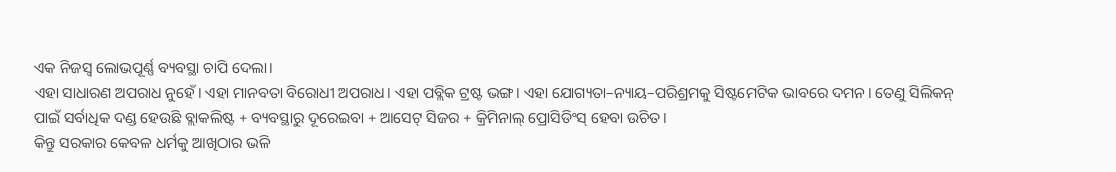ଏକ ନିଜସ୍ୱ ଲୋଭପୂର୍ଣ୍ଣ ବ୍ୟବସ୍ଥା ଚାପି ଦେଲା।
ଏହା ସାଧାରଣ ଅପରାଧ ନୁହେଁ। ଏହା ମାନବତା ବିରୋଧୀ ଅପରାଧ। ଏହା ପବ୍ଲିକ ଟ୍ରଷ୍ଟ ଭଙ୍ଗ। ଏହା ଯୋଗ୍ୟତା–ନ୍ୟାୟ–ପରିଶ୍ରମକୁ ସିଷ୍ଟମେଟିକ ଭାବରେ ଦମନ। ତେଣୁ ସିଲିକନ୍ ପାଇଁ ସର୍ବାଧିକ ଦଣ୍ଡ ହେଉଛି ବ୍ଲାକଲିଷ୍ଟ + ବ୍ୟବସ୍ଥାରୁ ଦୂରେଇବା + ଆସେଟ୍ ସିଜର + କ୍ରିମିନାଲ୍ ପ୍ରୋସିଡିଂସ୍ ହେବା ଉଚିତ।
କିନ୍ତୁ ସରକାର କେବଳ ଧର୍ମକୁ ଆଖିଠାର ଭଳି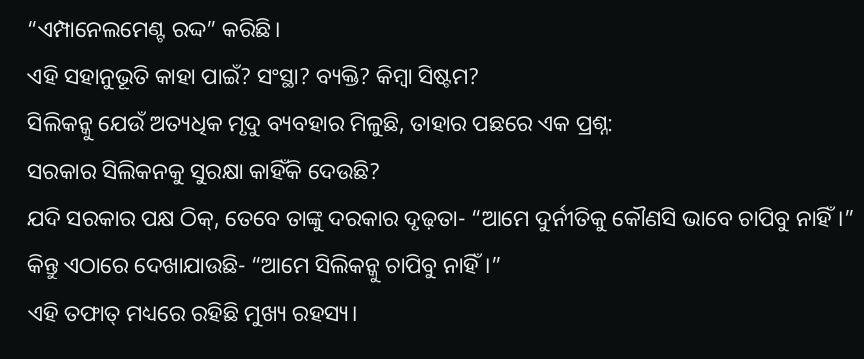“ଏମ୍ପାନେଲମେଣ୍ଟ ରଦ୍ଦ” କରିଛି।
ଏହି ସହାନୁଭୂତି କାହା ପାଇଁ? ସଂସ୍ଥା? ବ୍ୟକ୍ତି? କିମ୍ବା ସିଷ୍ଟମ?
ସିଲିକନ୍କୁ ଯେଉଁ ଅତ୍ୟଧିକ ମୃଦୁ ବ୍ୟବହାର ମିଳୁଛି, ତାହାର ପଛରେ ଏକ ପ୍ରଶ୍ନ:
ସରକାର ସିଲିକନକୁ ସୁରକ୍ଷା କାହିଁକି ଦେଉଛି?
ଯଦି ସରକାର ପକ୍ଷ ଠିକ୍, ତେବେ ତାଙ୍କୁ ଦରକାର ଦୃଢ଼ତା- “ଆମେ ଦୁର୍ନୀତିକୁ କୌଣସି ଭାବେ ଚାପିବୁ ନାହିଁ।”
କିନ୍ତୁ ଏଠାରେ ଦେଖାଯାଉଛି- “ଆମେ ସିଲିକନ୍କୁ ଚାପିବୁ ନାହିଁ।”
ଏହି ତଫାତ୍ ମଧ୍ୟରେ ରହିଛି ମୁଖ୍ୟ ରହସ୍ୟ।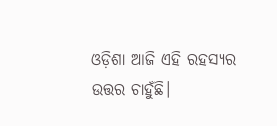ଓଡ଼ିଶା ଆଜି ଏହି ରହସ୍ୟର ଉତ୍ତର ଚାହୁଁଛି।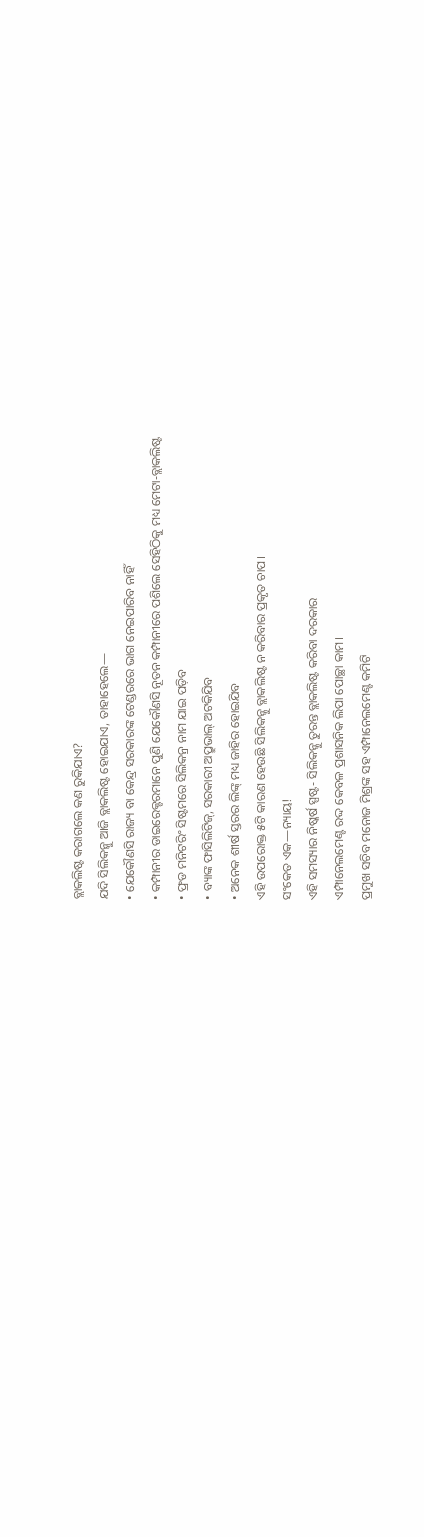ବ୍ଲାକଲିଷ୍ଟ କରାଗଲେ କଣ ରୁକିଯାଏ?
ଯଦି ସିଲିକନ୍କୁ ଆଜି ବ୍ଲାକଲିଷ୍ଟ ହୋଇଯାଏ, ତାହାହେଲେ—
• ଯେକୌଣସି ରାଜ୍ୟ ବା କେନ୍ଦ୍ର ସରକାରଙ୍କ ଟେଣ୍ଡରରେ ଭାଗ ନେଇପାରିବ ନାହିଁ
• କମ୍ପାନୀର ଡାଇରେକ୍ଟରମାନେ ପୁଣି ଯେକୌଣସି ନୂତନ କମ୍ପାନୀରେ ପଶିଲେ ସେହିଠିକୁ ମଧ୍ୟ ମେଟା-ବ୍ଲାକଲିଷ୍ଟ
• ଫ୍ରଡ ମନିଟରିଂ ସିଷ୍ଟମରେ ସିଲିକନ୍ର ନାମ ଯାଇ ପଡ଼ିବ
• ବ୍ୟାଙ୍କ ଫାସିଲିଟିଜ୍, ସରକାରୀ ଅପ୍ରୁଭାଲ୍ ଅଟକିଯିବ
• ଅନେକ ଶୀର୍ଷ ସ୍ତରର ଲିଙ୍କ୍ ମଧ୍ୟ ଜାହିର ହୋଇଯିବ
ଏହି ଉପରୋକ୍ତ ୫ଟି କାରଣ ହେଉଛି ସିଲିକନ୍କୁ ବ୍ଲାକଲିଷ୍ଟ ନ କରିବାର ପ୍ରକୃତ ଚାପ।
ସଂକେତ ଏକ—ନ୍ୟାୟ!
ଏହି ସମସ୍ୟାର ନିଷ୍କର୍ଷ ସ୍ପଷ୍ଟ- ସିଲିକନ୍କୁ ତୁରନ୍ତ ବ୍ଲାକଲିଷ୍ଟ କରିବା ଦରକାର
ଏମ୍ପାନେଲମେଣ୍ଟ ରଦ୍ଦ କେବଳ ପ୍ରଶାସନିକ ଲିପା ପୋଚ୍ଛା କାମ।
ପ୍ରମୁଖ ସଚିବ ମନୋଜ ମିଶ୍ରଙ୍କ ସହ ଏମ୍ପାନେଲମେଣ୍ଟ କମିଟି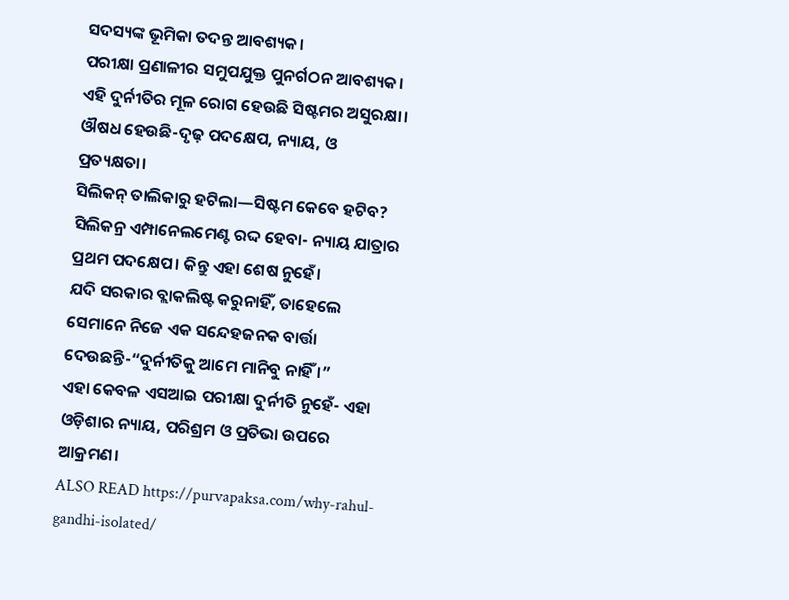ସଦସ୍ୟଙ୍କ ଭୂମିକା ତଦନ୍ତ ଆବଶ୍ୟକ।
ପରୀକ୍ଷା ପ୍ରଣାଳୀର ସମୁପଯୁକ୍ତ ପୁନର୍ଗଠନ ଆବଶ୍ୟକ।
ଏହି ଦୁର୍ନୀତିର ମୂଳ ରୋଗ ହେଉଛି ସିଷ୍ଟମର ଅସୁରକ୍ଷା। ଔଷଧ ହେଉଛି-ଦୃଢ଼ ପଦକ୍ଷେପ, ନ୍ୟାୟ, ଓ ପ୍ରତ୍ୟକ୍ଷତା।
ସିଲିକନ୍ ତାଲିକାରୁ ହଟିଲା—ସିଷ୍ଟମ କେବେ ହଟିବ?
ସିଲିକନ୍ର ଏମ୍ପାନେଲମେଣ୍ଟ ରଦ୍ଦ ହେବା- ନ୍ୟାୟ ଯାତ୍ରାର ପ୍ରଥମ ପଦକ୍ଷେପ। କିନ୍ତୁ ଏହା ଶେଷ ନୁହେଁ।
ଯଦି ସରକାର ବ୍ଲାକଲିଷ୍ଟ କରୁନାହିଁ, ତାହେଲେ ସେମାନେ ନିଜେ ଏକ ସନ୍ଦେହଜନକ ବାର୍ତ୍ତା ଦେଉଛନ୍ତି-“ଦୁର୍ନୀତିକୁ ଆମେ ମାନିବୁ ନାହିଁ ।”
ଏହା କେବଳ ଏସଆଇ ପରୀକ୍ଷା ଦୁର୍ନୀତି ନୁହେଁ- ଏହା ଓଡ଼ିଶାର ନ୍ୟାୟ, ପରିଶ୍ରମ ଓ ପ୍ରତିଭା ଉପରେ ଆକ୍ରମଣ।
ALSO READ https://purvapaksa.com/why-rahul-gandhi-isolated/